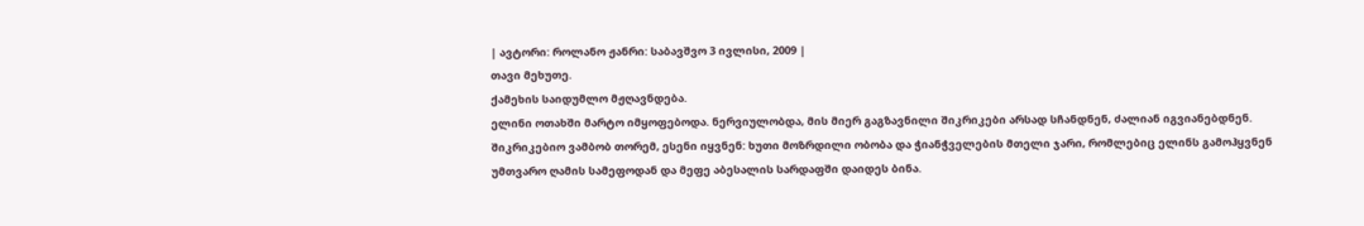| ავტორი: როლანო ჟანრი: საბავშვო 3 ივლისი, 2009 |
თავი მეხუთე.
ქამეხის საიდუმლო მჟღავნდება.
ელინი ოთახში მარტო იმყოფებოდა. ნერვიულობდა, მის მიერ გაგზავნილი შიკრიკები არსად სჩანდნენ, ძალიან იგვიანებდნენ. შიკრიკებიო ვამბობ თორემ, ესენი იყვნენ: ხუთი მოზრდილი ობობა და ჭიანჭველების მთელი ჯარი, რომლებიც ელინს გამოჰყვნენ უმთვარო ღამის სამეფოდან და მეფე აბესალის სარდაფში დაიდეს ბინა.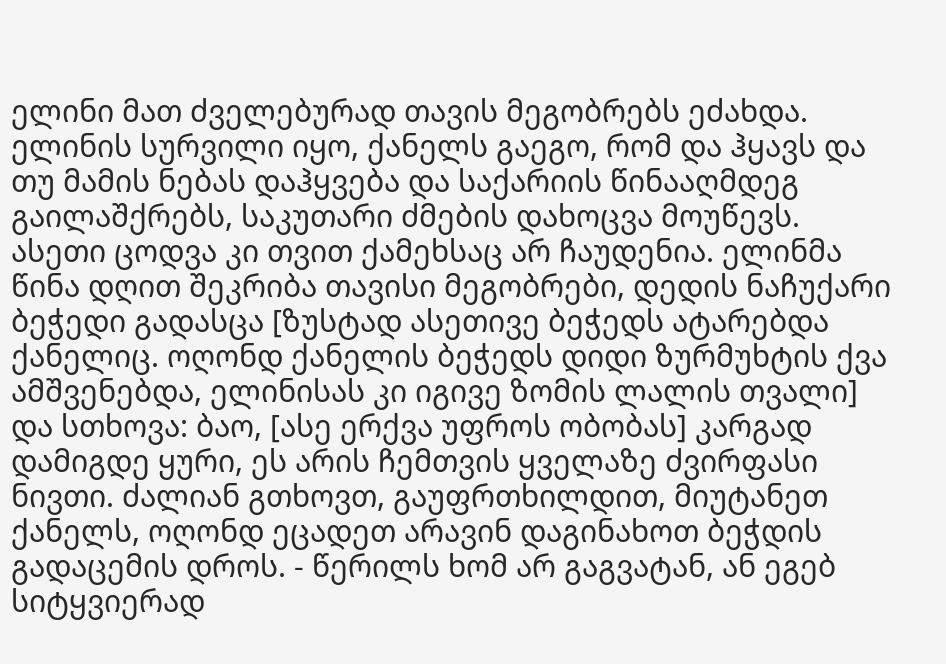ელინი მათ ძველებურად თავის მეგობრებს ეძახდა. ელინის სურვილი იყო, ქანელს გაეგო, რომ და ჰყავს და თუ მამის ნებას დაჰყვება და საქარიის წინააღმდეგ გაილაშქრებს, საკუთარი ძმების დახოცვა მოუწევს. ასეთი ცოდვა კი თვით ქამეხსაც არ ჩაუდენია. ელინმა წინა დღით შეკრიბა თავისი მეგობრები, დედის ნაჩუქარი ბეჭედი გადასცა [ზუსტად ასეთივე ბეჭედს ატარებდა ქანელიც. ოღონდ ქანელის ბეჭედს დიდი ზურმუხტის ქვა ამშვენებდა, ელინისას კი იგივე ზომის ლალის თვალი] და სთხოვა: ბაო, [ასე ერქვა უფროს ობობას] კარგად დამიგდე ყური, ეს არის ჩემთვის ყველაზე ძვირფასი ნივთი. ძალიან გთხოვთ, გაუფრთხილდით, მიუტანეთ ქანელს, ოღონდ ეცადეთ არავინ დაგინახოთ ბეჭდის გადაცემის დროს. - წერილს ხომ არ გაგვატან, ან ეგებ სიტყვიერად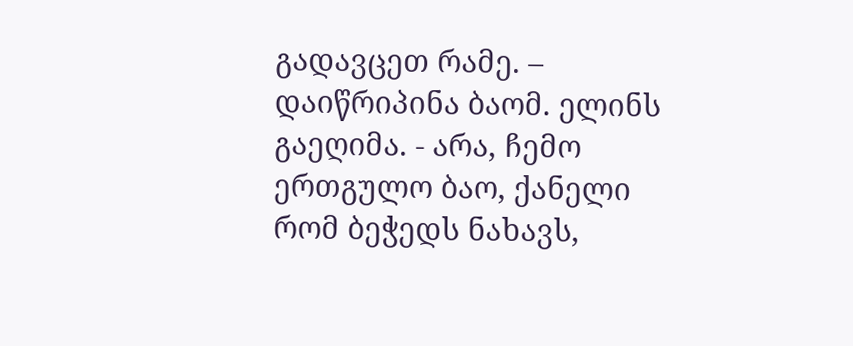გადავცეთ რამე. – დაიწრიპინა ბაომ. ელინს გაეღიმა. - არა, ჩემო ერთგულო ბაო, ქანელი რომ ბეჭედს ნახავს,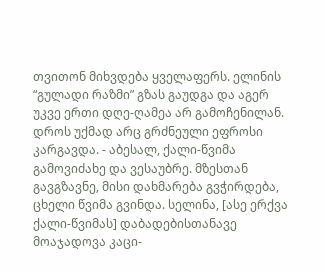თვითონ მიხვდება ყველაფერს. ელინის “გულადი რაზმი” გზას გაუდგა და აგერ უკვე ერთი დღე-ღამეა არ გამოჩენილან. დროს უქმად არც გრძნეული ეფროსი კარგავდა. - აბესალ, ქალი-წვიმა გამოვიძახე და ვესაუბრე. მზესთან გავგზავნე, მისი დახმარება გვჭირდება, ცხელი წვიმა გვინდა. სელინა, [ასე ერქვა ქალი-წვიმას] დაბადებისთანავე მოაჯადოვა კაცი-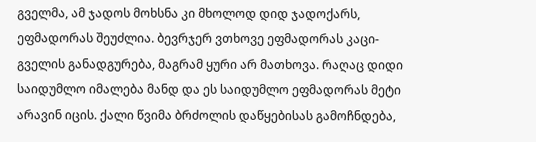გველმა, ამ ჯადოს მოხსნა კი მხოლოდ დიდ ჯადოქარს, ეფმადორას შეუძლია. ბევრჯერ ვთხოვე ეფმადორას კაცი-გველის განადგურება, მაგრამ ყური არ მათხოვა. რაღაც დიდი საიდუმლო იმალება მანდ და ეს საიდუმლო ეფმადორას მეტი არავინ იცის. ქალი წვიმა ბრძოლის დაწყებისას გამოჩნდება,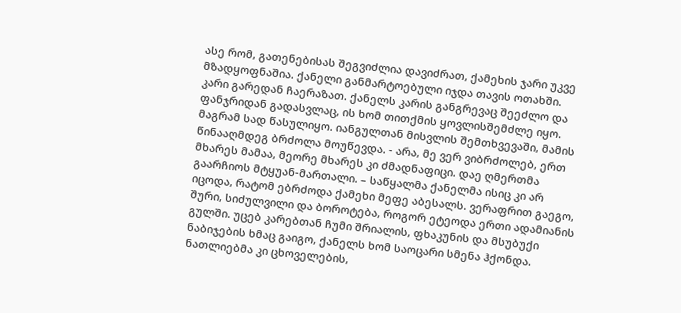ასე რომ, გათენებისას შეგვიძლია დავიძრათ, ქამეხის ჯარი უკვე მზადყოფნაშია. ქანელი განმარტოებული იჯდა თავის ოთახში. კარი გარედან ჩაერაზათ. ქანელს კარის განგრევაც შეეძლო და ფანჯრიდან გადასვლაც, ის ხომ თითქმის ყოვლისშემძლე იყო. მაგრამ სად წასულიყო. იანგულთან მისვლის შემთხვევაში, მამის წინააღმდეგ ბრძოლა მოუწევდა. - არა, მე ვერ ვიბრძოლებ, ერთ მხარეს მამაა, მეორე მხარეს კი ძმადნაფიცი. დაე ღმერთმა გაარჩიოს მტყუან-მართალი. – საწყალმა ქანელმა ისიც კი არ იცოდა, რატომ ებრძოდა ქამეხი მეფე აბესალს. ვერაფრით გაეგო, შური, სიძულვილი და ბოროტება, როგორ ეტეოდა ერთი ადამიანის გულში. უცებ კარებთან ჩუმი შრიალის, ფხაკუნის და მსუბუქი ნაბიჯების ხმაც გაიგო, ქანელს ხომ საოცარი სმენა ჰქონდა. ნათლიებმა კი ცხოველების,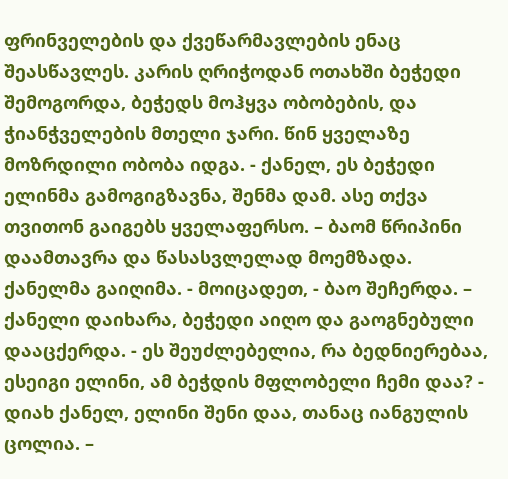ფრინველების და ქვეწარმავლების ენაც შეასწავლეს. კარის ღრიჭოდან ოთახში ბეჭედი შემოგორდა, ბეჭედს მოჰყვა ობობების, და ჭიანჭველების მთელი ჯარი. წინ ყველაზე მოზრდილი ობობა იდგა. - ქანელ, ეს ბეჭედი ელინმა გამოგიგზავნა, შენმა დამ. ასე თქვა თვითონ გაიგებს ყველაფერსო. – ბაომ წრიპინი დაამთავრა და წასასვლელად მოემზადა. ქანელმა გაიღიმა. - მოიცადეთ, - ბაო შეჩერდა. – ქანელი დაიხარა, ბეჭედი აიღო და გაოგნებული დააცქერდა. - ეს შეუძლებელია, რა ბედნიერებაა, ესეიგი ელინი, ამ ბეჭდის მფლობელი ჩემი დაა? - დიახ ქანელ, ელინი შენი დაა, თანაც იანგულის ცოლია. –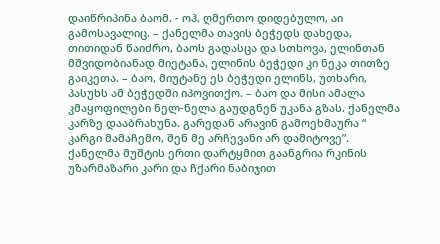დაიწრიპინა ბაომ. - ოჰ, ღმერთო დიდებულო, აი გამოსავალიც. – ქანელმა თავის ბეჭედს დახედა, თითიდან წაიძრო, ბაოს გადასცა და სთხოვა, ელინთან მშვიდობიანად მიეტანა, ელინის ბეჭედი კი ნეკა თითზე გაიკეთა. – ბაო, მიუტანე ეს ბეჭედი ელინს, უთხარი, პასუხს ამ ბეჭედში იპოვითქო. – ბაო და მისი ამალა კმაყოფილები ნელ-ნელა გაუდგნენ უკანა გზას. ქანელმა კარზე დააბრახუნა. გარედან არავინ გამოეხმაურა “ კარგი მამაჩემო, შენ მე არჩევანი არ დამიტოვე”. ქანელმა მუშტის ერთი დარტყმით გაანგრია რკინის უზარმაზარი კარი და ჩქარი ნაბიჯით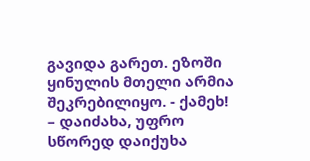გავიდა გარეთ. ეზოში ყინულის მთელი არმია შეკრებილიყო. - ქამეხ! – დაიძახა, უფრო სწორედ დაიქუხა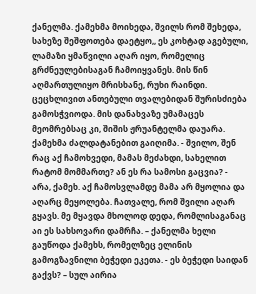ქანელმა. ქამეხმა მოიხედა, შვილს რომ შეხედა, სახეზე შეშფოთება დაეტყო,, ეს კოხტად აგებული, ლამაზი ყმაწვილი აღარ იყო, რომელიც გრძნეულებისაგან ჩამოიყვანეს. მის წინ აღმართულიყო მრისხანე, რუხი რაინდი. ცეცხლივით ანთებული თვალებიდან შურისძიება გამოსჭვიოდა. მის დანახვაზე უმამაცეს მეომრებსაც კი, შიშის ჟრუანტელმა დაუარა. ქამეხმა ძალდატანებით გაიღიმა. - შვილო, შენ რაც აქ ჩამოხვედი, მამას მეძახდი, სახელით რატომ მომმართე? ან ეს რა სამოსი გაცვია? - არა, ქამეხ. აქ ჩამოსვლამდე მამა არ მყოლია და აღარც მეყოლება. ჩათვალე, რომ შვილი აღარ გყავს. მე მყავდა მხოლოდ დედა, რომლისაგანაც აი ეს სახსოვარი დამრჩა. – ქანელმა ხელი გაუწოდა ქამეხს, რომელზეც ელინის გამოგზავნილი ბეჭედი ეკეთა. - ეს ბეჭედი საიდან გაქვს? – სულ აირია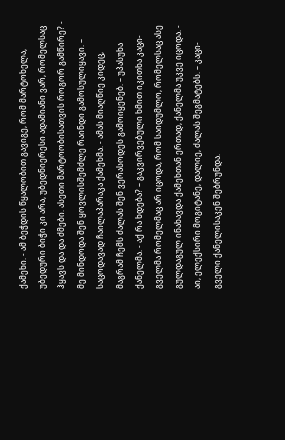ქამეხი. - ამ ბეჭდის წყალობით გავიგე, რომ მარტოხელა, უბედური ბიჭი კი არა, უბედნიერესი ადამიანი ვარ, რომელსაც ჰყავს და და ძმები. ასეთი მარტოობისათვის როგორ გამწირე? - მე მინდოდა შენ ყოვლისშემძლე რაინდი გამოსულიყავი. – საცოდავად ჩაილაპარაკა ქამეხმა. - ამას მიაღწიე კიდეც, მაგრამ ჩემს ძალას შენ ვერასოდეს გამოიყენებ. – უპასუხა ქანელმა. - აქ რა ხდება? – გაკვირვებული ხმით იკითხა კაცი-გველმა რომელმაც არ იცოდა, რომ საიდუმლო, რომელსაც ასე გულდაგულ ინახავდა ქამეხთან ერთად, ქანელმა უკვე იცოდა. - აი, ელექსირი მოგიტანე, დალიე, ძალას შეგმატებს. – კაცი-გველი ქანელისაკენ შებრუნდა.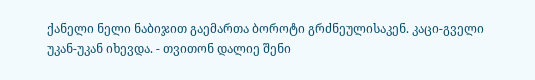ქანელი ნელი ნაბიჯით გაემართა ბოროტი გრძნეულისაკენ. კაცი-გველი უკან-უკან იხევდა. - თვითონ დალიე შენი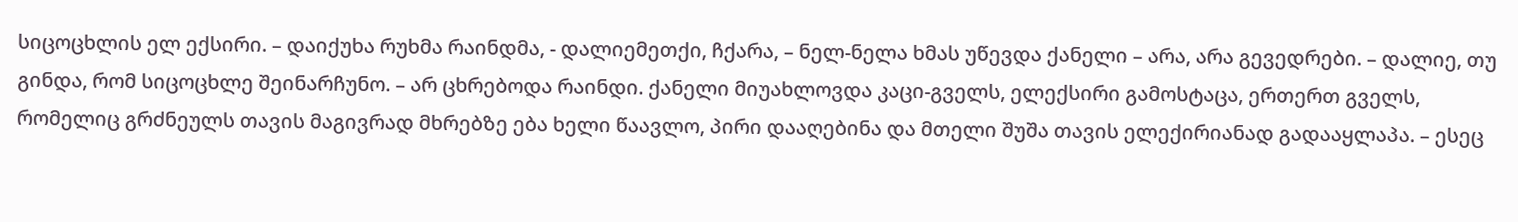სიცოცხლის ელ ექსირი. – დაიქუხა რუხმა რაინდმა, - დალიემეთქი, ჩქარა, – ნელ-ნელა ხმას უწევდა ქანელი – არა, არა გევედრები. – დალიე, თუ გინდა, რომ სიცოცხლე შეინარჩუნო. – არ ცხრებოდა რაინდი. ქანელი მიუახლოვდა კაცი-გველს, ელექსირი გამოსტაცა, ერთერთ გველს, რომელიც გრძნეულს თავის მაგივრად მხრებზე ება ხელი წაავლო, პირი დააღებინა და მთელი შუშა თავის ელექირიანად გადააყლაპა. – ესეც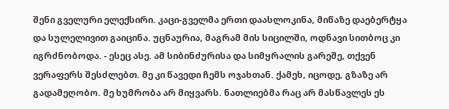შენი გველური ელექსირი. კაცი-გველმა ერთი დაასლოკინა, მიწაზე დაებერტყა და სულელივით გაიცინა. უცნაურია, მაგრამ მის სიცილში, ოდნავი სითბოც კი იგრძნობოდა. - ესეც ასე. ამ სიბინძურისა და სიმყრალის გარეშე, თქვენ ვერაფერს შესძლებთ. მე კი წავედი ჩემს ოჯახთან. ქამეხ, იცოდე, გზაზე არ გადამეღობო. მე ხუმრობა არ მიყვარს. ნათლიებმა რაც არ მასწავლეს ეს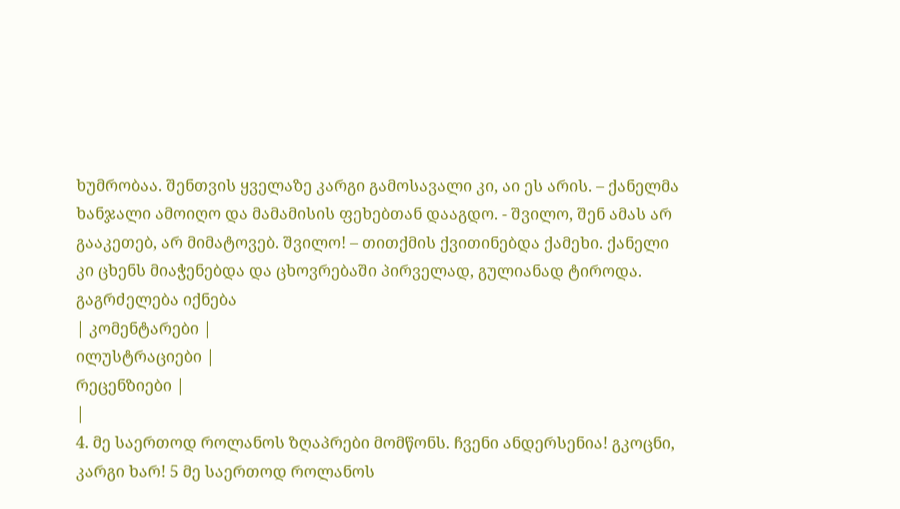ხუმრობაა. შენთვის ყველაზე კარგი გამოსავალი კი, აი ეს არის. – ქანელმა ხანჯალი ამოიღო და მამამისის ფეხებთან დააგდო. - შვილო, შენ ამას არ გააკეთებ, არ მიმატოვებ. შვილო! – თითქმის ქვითინებდა ქამეხი. ქანელი კი ცხენს მიაჭენებდა და ცხოვრებაში პირველად, გულიანად ტიროდა.
გაგრძელება იქნება
| კომენტარები |
ილუსტრაციები |
რეცენზიები |
|
4. მე საერთოდ როლანოს ზღაპრები მომწონს. ჩვენი ანდერსენია! გკოცნი, კარგი ხარ! 5 მე საერთოდ როლანოს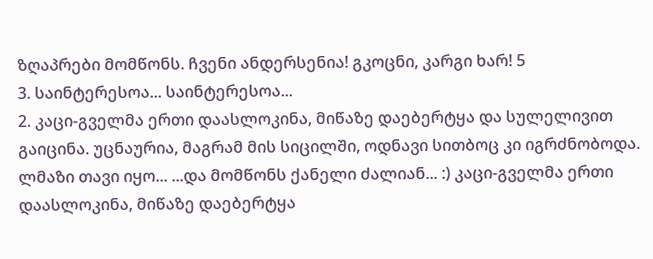ზღაპრები მომწონს. ჩვენი ანდერსენია! გკოცნი, კარგი ხარ! 5
3. საინტერესოა... საინტერესოა...
2. კაცი-გველმა ერთი დაასლოკინა, მიწაზე დაებერტყა და სულელივით გაიცინა. უცნაურია, მაგრამ მის სიცილში, ოდნავი სითბოც კი იგრძნობოდა.
ლმაზი თავი იყო... ...და მომწონს ქანელი ძალიან... :) კაცი-გველმა ერთი დაასლოკინა, მიწაზე დაებერტყა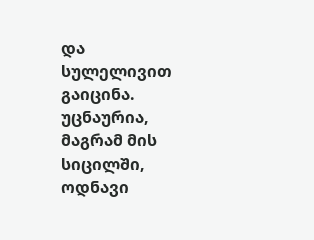და სულელივით გაიცინა. უცნაურია, მაგრამ მის სიცილში, ოდნავი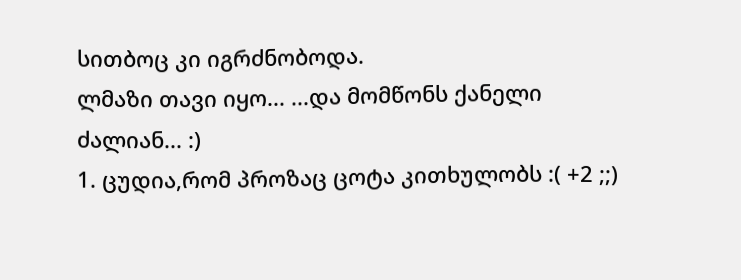სითბოც კი იგრძნობოდა.
ლმაზი თავი იყო... ...და მომწონს ქანელი ძალიან... :)
1. ცუდია,რომ პროზაც ცოტა კითხულობს :( +2 ;;)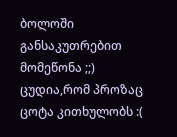ბოლოში განსაკუთრებით მომეწონა ;;) ცუდია,რომ პროზაც ცოტა კითხულობს :(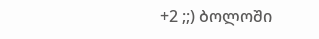+2 ;;) ბოლოში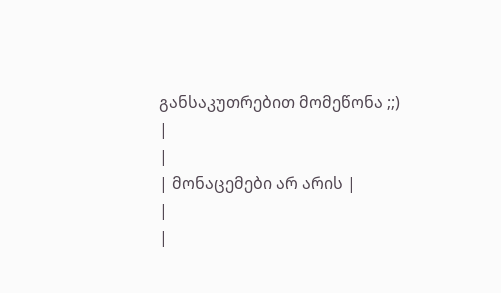განსაკუთრებით მომეწონა ;;)
|
|
| მონაცემები არ არის |
|
|